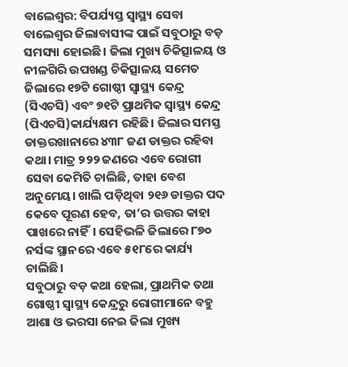ବାଲେଶ୍ବର: ବିପର୍ଯ୍ୟସ୍ତ ସ୍ବାସ୍ଥ୍ୟ ସେବା ବାଲେଶ୍ବର ଜିଲାବାସୀଙ୍କ ପାଇଁ ସବୁଠାରୁ ବଡ଼ ସମସ୍ୟା ହୋଇଛି। ଜିଲା ମୁଖ୍ୟ ଚିକିତ୍ସାଳୟ ଓ ନୀଳଗିରି ଉପଖଣ୍ଡ ଚିକିତ୍ସାଳୟ ସମେତ ଜିଲାରେ ୧୭ଟି ଗୋଷ୍ଠୀ ସ୍ବାସ୍ଥ୍ୟ କେନ୍ଦ୍ର (ସିଏଚସି) ଏବଂ ୭୧ଟି ପ୍ରାଥମିକ ସ୍ବାସ୍ଥ୍ୟ କେନ୍ଦ୍ର (ପିଏଚସି)କାର୍ଯ୍ୟକ୍ଷମ ରହିଛି। ଜିଲାର ସମସ୍ତ ଡାକ୍ତରଖାନାରେ ୪୩୮ ଜଣ ଡାକ୍ତର ରହିବା କଥା। ମାତ୍ର ୨୨୨ ଜଣରେ ଏବେ ରୋଗୀ ସେବା କେମିତି ଚାଲିଛି, ତାହା ବେଶ ଅନୁମେୟ। ଖାଲି ପଡ଼ିଥିବା ୨୧୬ ଡାକ୍ତର ପଦ କେବେ ପୂରଣ ହେବ, ତା’ର ଉତ୍ତର କାହା ପାଖରେ ନାହିଁ। ସେହିଭଳି ଜିଲାରେ ୮୭୦ ନର୍ସଙ୍କ ସ୍ଥାନରେ ଏବେ ୫୧୮ରେ କାର୍ଯ୍ୟ ଚାଲିଛି।
ସବୁଠାରୁ ବଡ଼ କଥା ହେଲା, ପ୍ରାଥମିକ ତଥା ଗୋଷ୍ଠୀ ସ୍ବାସ୍ଥ୍ୟ କେନ୍ଦ୍ରରୁ ରୋଗୀମାନେ ବହୁ ଆଶା ଓ ଭରସା ନେଇ ଜିଲା ମୁଖ୍ୟ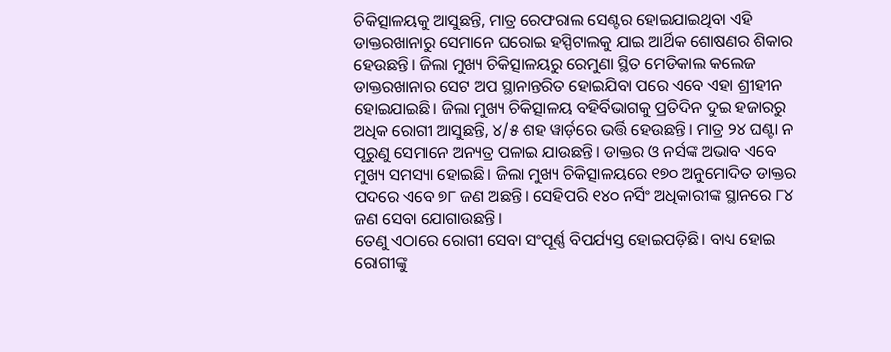ଚିକିତ୍ସାଳୟକୁ ଆସୁଛନ୍ତି, ମାତ୍ର ରେଫରାଲ ସେଣ୍ଟର ହୋଇଯାଇଥିବା ଏହି ଡାକ୍ତରଖାନାରୁ ସେମାନେ ଘରୋଇ ହସ୍ପିଟାଲକୁ ଯାଇ ଆର୍ଥିକ ଶୋଷଣର ଶିକାର ହେଉଛନ୍ତି। ଜିଲା ମୁଖ୍ୟ ଚିକିତ୍ସାଳୟରୁ ରେମୁଣା ସ୍ଥିତ ମେଡିକାଲ କଲେଜ ଡାକ୍ତରଖାନାର ସେଟ ଅପ ସ୍ଥାନାନ୍ତରିତ ହୋଇଯିବା ପରେ ଏବେ ଏହା ଶ୍ରୀହୀନ ହୋଇଯାଇଛି। ଜିଲା ମୁଖ୍ୟ ଚିକିତ୍ସାଳୟ ବହିର୍ବିଭାଗକୁ ପ୍ରତିଦିନ ଦୁଇ ହଜାରରୁ ଅଧିକ ରୋଗୀ ଆସୁଛନ୍ତି, ୪/୫ ଶହ ୱାର୍ଡ଼ରେ ଭର୍ତ୍ତି ହେଉଛନ୍ତି। ମାତ୍ର ୨୪ ଘଣ୍ଟା ନ ପୂରୁଣୁ ସେମାନେ ଅନ୍ୟତ୍ର ପଳାଇ ଯାଉଛନ୍ତି। ଡାକ୍ତର ଓ ନର୍ସଙ୍କ ଅଭାବ ଏବେ ମୁଖ୍ୟ ସମସ୍ୟା ହୋଇଛି। ଜିଲା ମୁଖ୍ୟ ଚିକିତ୍ସାଳୟରେ ୧୭୦ ଅନୁମୋଦିତ ଡାକ୍ତର ପଦରେ ଏବେ ୭୮ ଜଣ ଅଛନ୍ତି। ସେହିପରି ୧୪୦ ନର୍ସିଂ ଅଧିକାରୀଙ୍କ ସ୍ଥାନରେ ୮୪ ଜଣ ସେବା ଯୋଗାଉଛନ୍ତି।
ତେଣୁ ଏଠାରେ ରୋଗୀ ସେବା ସଂପୂର୍ଣ୍ଣ ବିପର୍ଯ୍ୟସ୍ତ ହୋଇପଡ଼ିଛି। ବାଧ୍ୟ ହୋଇ ରୋଗୀଙ୍କୁ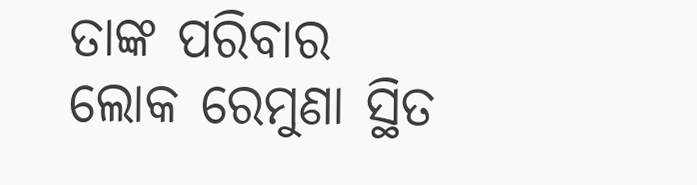ତାଙ୍କ ପରିବାର ଲୋକ ରେମୁଣା ସ୍ଥିତ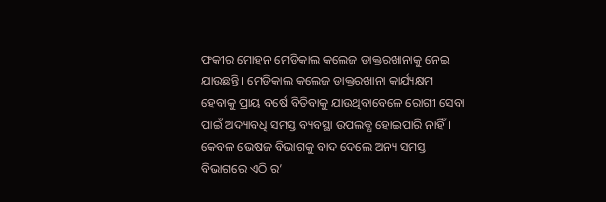ଫକୀର ମୋହନ ମେଡିକାଲ କଲେଜ ଡାକ୍ତରଖାନାକୁ ନେଇ ଯାଉଛନ୍ତି। ମେଡିକାଲ କଲେଜ ଡାକ୍ତରଖାନା କାର୍ଯ୍ୟକ୍ଷମ ହେବାକୁ ପ୍ରାୟ ବର୍ଷେ ବିତିବାକୁ ଯାଉଥିବାବେଳେ ରୋଗୀ ସେବା ପାଇଁ ଅଦ୍ୟାବଧି ସମସ୍ତ ବ୍ୟବସ୍ଥା ଉପଲବ୍ଧ ହୋଇପାରି ନାହିଁ। କେବଳ ଭେଷଜ ବିଭାଗକୁ ବାଦ ଦେଲେ ଅନ୍ୟ ସମସ୍ତ ବିଭାଗରେ ଏଠି ର’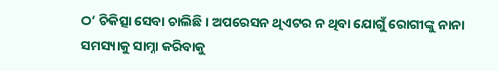ଠ’ ଚିକିତ୍ସା ସେବା ଚାଲିଛି। ଅପରେସନ ଥିଏଟର ନ ଥିବା ଯୋଗୁଁ ରୋଗୀଙ୍କୁ ନାନା ସମସ୍ୟାକୁ ସାମ୍ନା କରିବାକୁ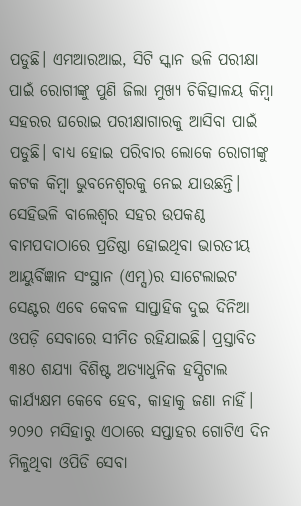ପଡୁଛି। ଏମଆରଆଇ, ସିଟି ସ୍କାନ ଭଳି ପରୀକ୍ଷା ପାଇଁ ରୋଗୀଙ୍କୁ ପୁଣି ଜିଲା ମୁଖ୍ୟ ଚିକିତ୍ସାଳୟ କିମ୍ବା ସହରର ଘରୋଇ ପରୀକ୍ଷାଗାରକୁ ଆସିବା ପାଇଁ ପଡୁଛି। ବାଧ୍ୟ ହୋଇ ପରିବାର ଲୋକେ ରୋଗୀଙ୍କୁ କଟକ କିମ୍ବା ଭୁବନେଶ୍ବରକୁ ନେଇ ଯାଉଛନ୍ତି।
ସେହିଭଳି ବାଲେଶ୍ୱର ସହର ଉପକଣ୍ଠ ବାମପଦାଠାରେ ପ୍ରତିଷ୍ଠା ହୋଇଥିବା ଭାରତୀୟ ଆୟୁର୍ବିଜ୍ଞାନ ସଂସ୍ଥାନ (ଏମ୍ସ)ର ସାଟେଲାଇଟ ସେଣ୍ଟର ଏବେ କେବଳ ସାପ୍ତାହିକ ଦୁଇ ଦିନିଆ ଓପଡ଼ି ସେବାରେ ସୀମିତ ରହିଯାଇଛି। ପ୍ରସ୍ତାବିତ ୩୫୦ ଶଯ୍ୟା ବିଶିଷ୍ଟ ଅତ୍ୟାଧୁନିକ ହସ୍ପିଟାଲ କାର୍ଯ୍ୟକ୍ଷମ କେବେ ହେବ, କାହାକୁ ଜଣା ନାହିଁ। ୨୦୨୦ ମସିହାରୁ ଏଠାରେ ସପ୍ତାହର ଗୋଟିଏ ଦିନ ମିଳୁଥିବା ଓପିଡି ସେବା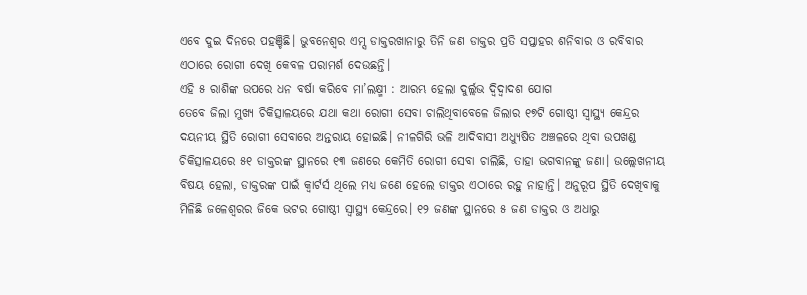ଏବେ ଦୁଇ ଦିନରେ ପହଞ୍ଚିଛି। ଭୁବନେଶ୍ବର ଏମ୍ସ ଡାକ୍ତରଖାନାରୁ ତିନି ଜଣ ଡାକ୍ତର ପ୍ରତି ସପ୍ତାହର ଶନିବାର ଓ ରବିବାର ଏଠାରେ ରୋଗୀ ଦେଖି କେବଳ ପରାମର୍ଶ ଦେଉଛନ୍ତି।
ଏହି ୫ ରାଶିଙ୍କ ଉପରେ ଧନ ବର୍ଷା କରିବେ ମା’ଲକ୍ଷ୍ମୀ : ଆରମ୍ଭ ହେଲା ଦୁର୍ଲ୍ଲଭ ଦ୍ୱିଦ୍ୱାଦଶ ଯୋଗ
ତେବେ ଜିଲା ମୁଖ୍ୟ ଚିକିତ୍ସାଳୟରେ ଯଥା କଥା ରୋଗୀ ସେବା ଚାଲିଥିବାବେଳେ ଜିଲାର ୧୭ଟି ଗୋଷ୍ଠୀ ସ୍ବାସ୍ଥ୍ୟ କେନ୍ଦ୍ରର ଦୟନୀୟ ସ୍ଥିତି ରୋଗୀ ସେବାରେ ଅନ୍ତରାୟ ହୋଇଛି। ନୀଳଗିରି ଭଳି ଆଦିବାସୀ ଅଧ୍ୟୁଷିତ ଅଞ୍ଚଳରେ ଥିବା ଉପଖଣ୍ଡ ଚିକିତ୍ସାଳୟରେ ୫୧ ଡାକ୍ତରଙ୍କ ସ୍ଥାନରେ ୧୩ ଜଣରେ କେମିତି ରୋଗୀ ସେବା ଚାଲିଛି, ତାହା ଭଗବାନଙ୍କୁ ଜଣା। ଉଲ୍ଲେଖନୀୟ ବିଷୟ ହେଲା, ଡାକ୍ତରଙ୍କ ପାଇଁ କ୍ବାର୍ଟର୍ସ ଥିଲେ ମଧ୍ୟ ଜଣେ ହେଲେ ଡାକ୍ତର ଏଠାରେ ରହୁ ନାହାନ୍ତି। ଅନୁରୂପ ସ୍ଥିତି ଦେଖିବାକୁ ମିଳିଛି ଜଳେଶ୍ବରର ଜିକେ ଭଟର ଗୋଷ୍ଠୀ ସ୍ବାସ୍ଥ୍ୟ କେନ୍ଦ୍ରରେ। ୧୨ ଜଣଙ୍କ ସ୍ଥାନରେ ୫ ଜଣ ଡାକ୍ତର ଓ ଅଧାରୁ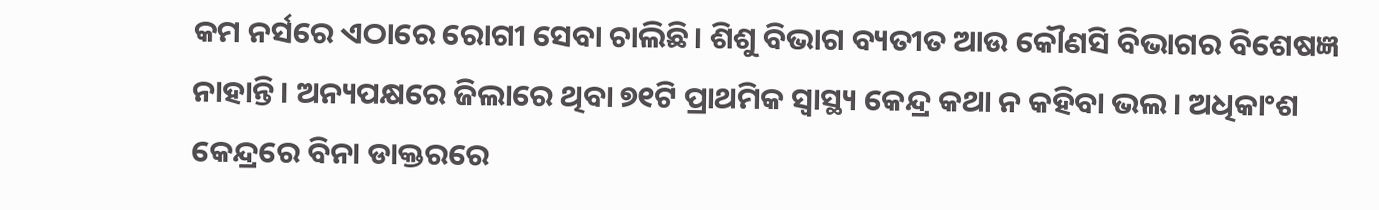କମ ନର୍ସରେ ଏଠାରେ ରୋଗୀ ସେବା ଚାଲିଛି। ଶିଶୁ ବିଭାଗ ବ୍ୟତୀତ ଆଉ କୌଣସି ବିଭାଗର ବିଶେଷଜ୍ଞ ନାହାନ୍ତି। ଅନ୍ୟପକ୍ଷରେ ଜିଲାରେ ଥିବା ୭୧ଟି ପ୍ରାଥମିକ ସ୍ବାସ୍ଥ୍ୟ କେନ୍ଦ୍ର କଥା ନ କହିବା ଭଲ। ଅଧିକାଂଶ କେନ୍ଦ୍ରରେ ବିନା ଡାକ୍ତରରେ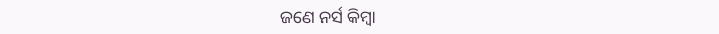ଜଣେ ନର୍ସ କିମ୍ବା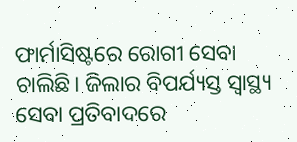ଫାର୍ମାସିଷ୍ଟରେ ରୋଗୀ ସେବା ଚାଲିଛି। ଜିଲାର ବିପର୍ଯ୍ୟସ୍ତ ସ୍ବାସ୍ଥ୍ୟ ସେବା ପ୍ରତିବାଦରେ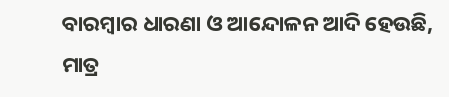ବାରମ୍ବାର ଧାରଣା ଓ ଆନ୍ଦୋଳନ ଆଦି ହେଉଛି, ମାତ୍ର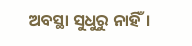ଅବସ୍ଥା ସୁଧୁରୁ ନାହିଁ।